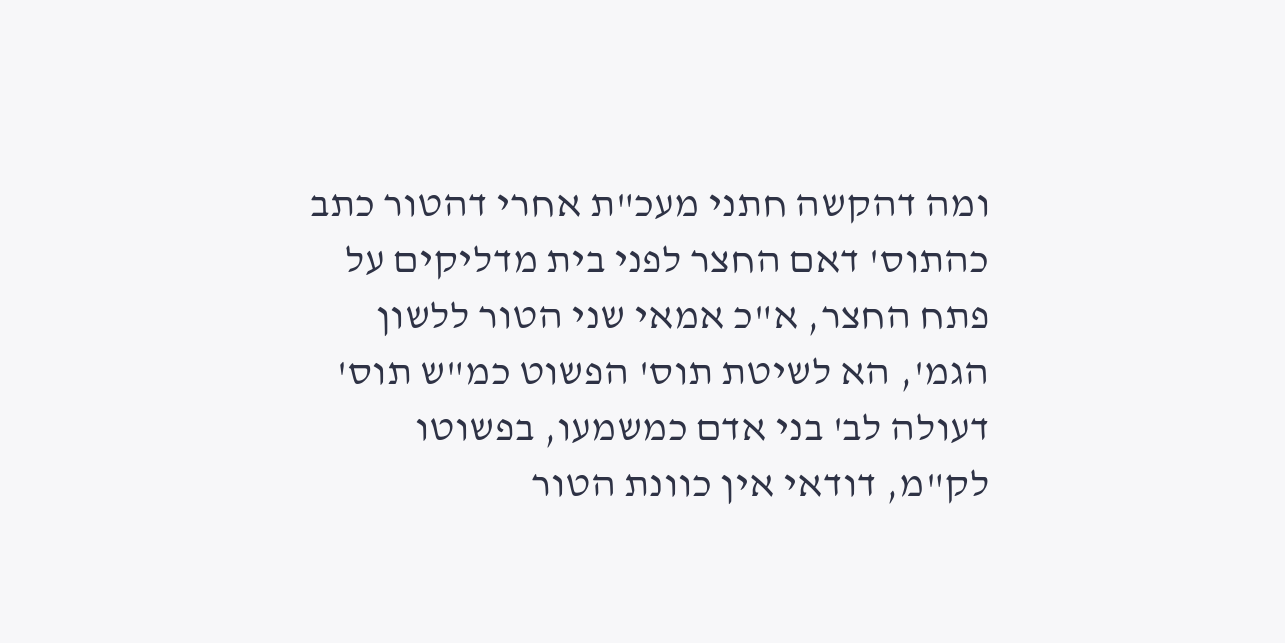ומה דהקשה חתני מעכ"ת אחרי דהטור כתב כהתוס' דאם החצר לפני בית מדליקים על פתח החצר, א"כ אמאי שני הטור ללשון הגמ', הא לשיטת תוס' הפשוט כמ"ש תוס' דעולה לב' בני אדם כמשמעו, בפשוטו לק"מ, דודאי אין כוונת הטור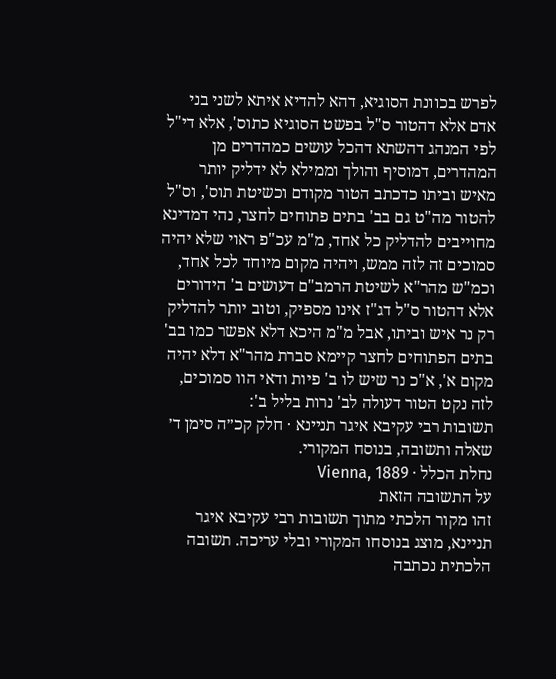לפרש בכוונת הסוגיא, דהא להדיא איתא לשני בני אדם אלא דהטור ס"ל בפשט הסוגיא כתוס', אלא די"ל לפי המנהג דהשתא דהכל עושים כמהדרים מן המהדרים, דמוסיף והולך וממילא לא ידליק יותר מאיש וביתו כדכתב הטור מקודם וכשיטת תוס', וס"ל להטור מה"ט גם בב' בתים פתוחים לחצר, נהי דמדינא מחוייבים להדליק כל אחד, מ"מ עכ"פ ראוי שלא יהיה סמוכים זה לזה ממש, ויהיה מקום מיוחד לכל אחד, וכמ"ש מהר"א לשיטת הרמב"ם דעושים ב' הידורים אלא דהטור ס"ל דג"ז אינו מספיק, וטוב יותר להדליק רק נר איש וביתו, אבל מ"מ היכא דלא אפשר כמו בב' בתים הפתוחים לחצר קיימא סברת מהר"א דלא יהיה מקום א', א"כ נר שיש לו ב' פיות ודאי הוו סמוכים, לזה נקט הטור דעולה לב' נרות בליל ב':
תשובות רבי עקיבא איגר תניינא · חלק קכ״ה סימן ד׳
שאלה ותשובה, בנוסח המקורי.
נחלת הכלל · Vienna, 1889
על התשובה הזאת
זהו מקור הלכתי מתוך תשובות רבי עקיבא איגר תניינא, מוצג בנוסחו המקורי ובלי עריכה. תשובה הלכתית נכתבה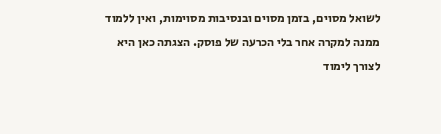לשואל מסוים, בזמן מסוים ובנסיבות מסוימות, ואין ללמוד ממנה למקרה אחר בלי הכרעה של פוסק. הצגתה כאן היא לצורך לימוד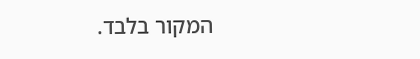המקור בלבד.